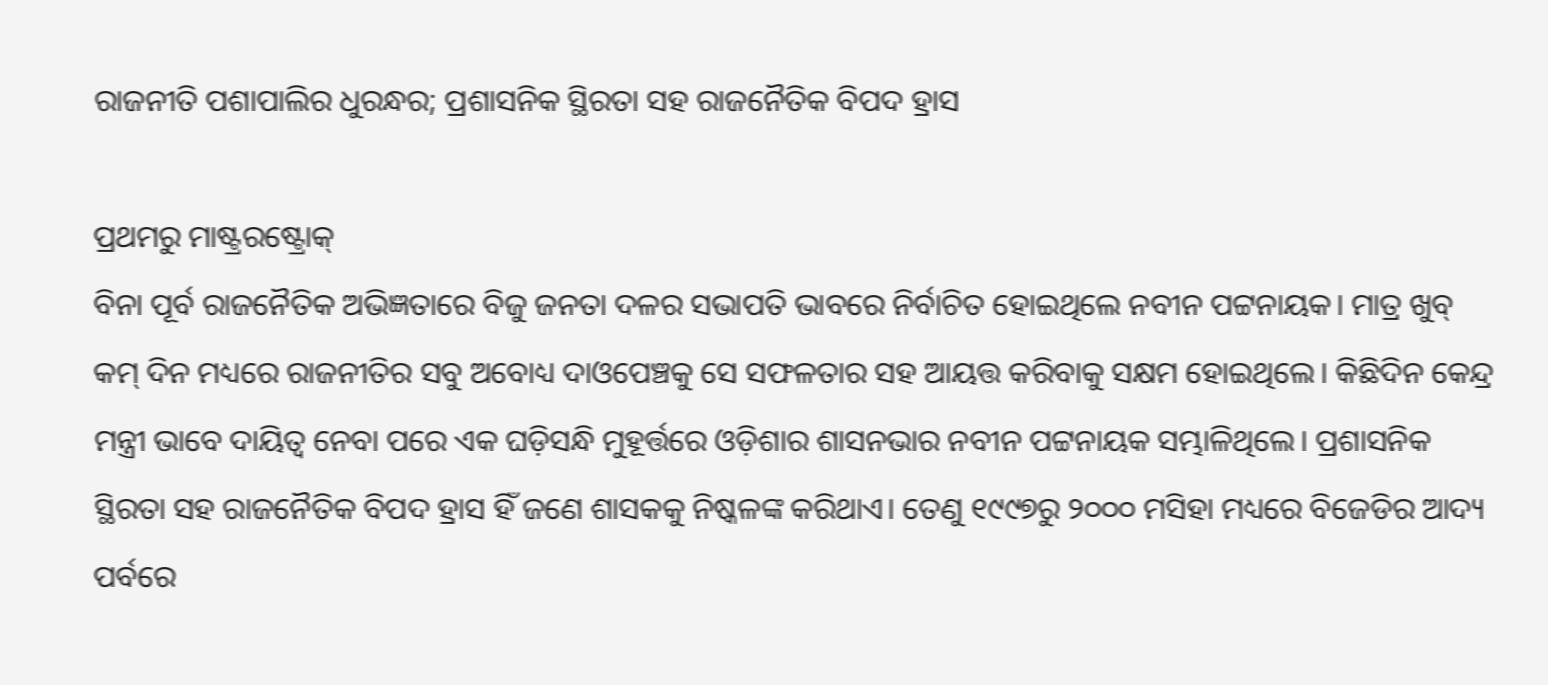ରାଜନୀତି ପଶାପାଲିର ଧୁରନ୍ଧର; ପ୍ରଶାସନିକ ସ୍ଥିରତା ସହ ରାଜନୈତିକ ବିପଦ ହ୍ରାସ

ପ୍ରଥମରୁ ମାଷ୍ଟ୍ରରଷ୍ଟ୍ରୋକ୍
ବିନା ପୂର୍ବ ରାଜନୈତିକ ଅଭିଜ୍ଞତାରେ ବିଜୁ ଜନତା ଦଳର ସଭାପତି ଭାବରେ ନିର୍ବାଚିତ ହୋଇଥିଲେ ନବୀନ ପଟ୍ଟନାୟକ। ମାତ୍ର ଖୁବ୍ କମ୍ ଦିନ ମଧ୍ୟରେ ରାଜନୀତିର ସବୁ ଅବୋଧ୍ୟ ଦାଓପେଞ୍ଚକୁ ସେ ସଫଳତାର ସହ ଆୟତ୍ତ କରିବାକୁ ସକ୍ଷମ ହୋଇଥିଲେ। କିଛିଦିନ କେନ୍ଦ୍ର ମନ୍ତ୍ରୀ ଭାବେ ଦାୟିତ୍ୱ ନେବା ପରେ ଏକ ଘଡ଼ିସନ୍ଧି ମୁହୂର୍ତ୍ତରେ ଓଡ଼ିଶାର ଶାସନଭାର ନବୀନ ପଟ୍ଟନାୟକ ସମ୍ଭାଳିଥିଲେ। ପ୍ରଶାସନିକ ସ୍ଥିରତା ସହ ରାଜନୈତିକ ବିପଦ ହ୍ରାସ ହିଁ ଜଣେ ଶାସକକୁ ନିଷ୍କଳଙ୍କ କରିଥାଏ। ତେଣୁ ୧୯୯୭ରୁ ୨୦୦୦ ମସିହା ମଧ୍ୟରେ ବିଜେଡିର ଆଦ୍ୟ ପର୍ବରେ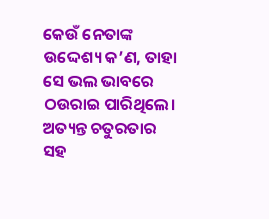କେଉଁ ନେତାଙ୍କ ଉଦ୍ଦେଶ୍ୟ କ’ଣ, ତାହା ସେ ଭଲ ଭାବରେ ଠଉରାଇ ପାରିଥିଲେ। ଅତ୍ୟନ୍ତ ଚତୁରତାର ସହ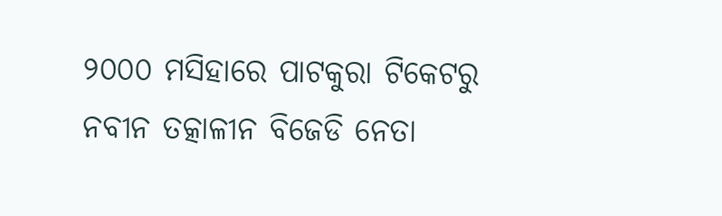୨୦୦୦ ମସିହାରେ ପାଟକୁରା ଟିକେଟରୁ ନବୀନ ତତ୍କାଳୀନ ବିଜେଡି ନେତା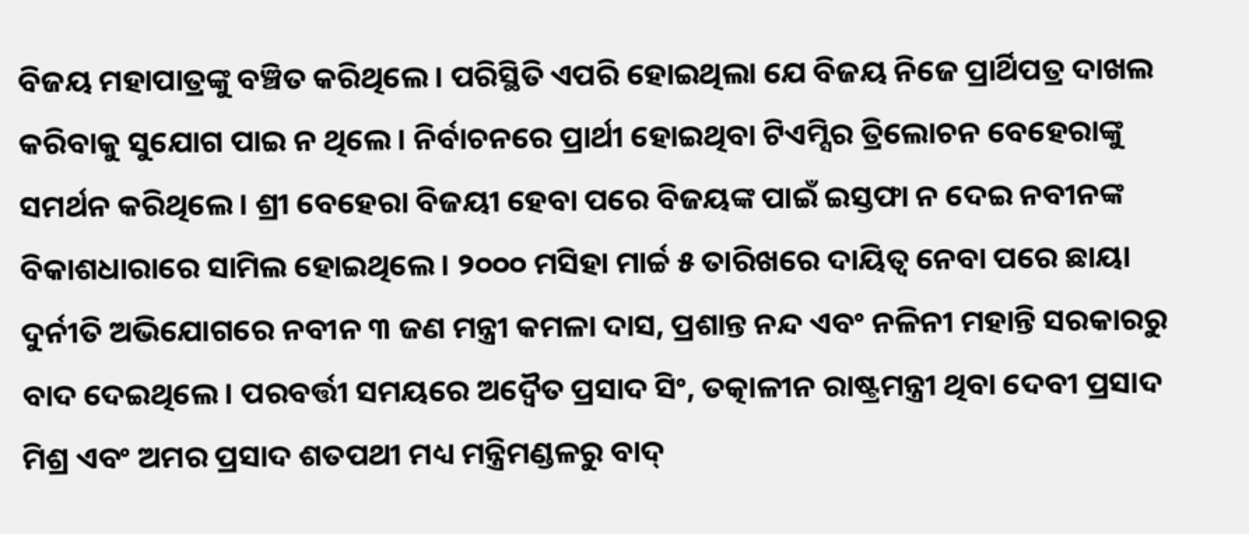ବିଜୟ ମହାପାତ୍ରଙ୍କୁ ବଞ୍ଚିତ କରିଥିଲେ। ପରିସ୍ଥିତି ଏପରି ହୋଇଥିଲା ଯେ ବିଜୟ ନିଜେ ପ୍ରାର୍ଥିପତ୍ର ଦାଖଲ କରିବାକୁ ସୁଯୋଗ ପାଇ ନ ଥିଲେ। ନିର୍ବାଚନରେ ପ୍ରାର୍ଥୀ ହୋଇଥିବା ଟିଏମ୍ସିର ତ୍ରିଲୋଚନ ବେହେରାଙ୍କୁ ସମର୍ଥନ କରିଥିଲେ। ଶ୍ରୀ ବେହେରା ବିଜୟୀ ହେବା ପରେ ବିଜୟଙ୍କ ପାଇଁ ଇସ୍ତଫା ନ ଦେଇ ନବୀନଙ୍କ ବିକାଶଧାରାରେ ସାମିଲ ହୋଇଥିଲେ। ୨୦୦୦ ମସିହା ମାର୍ଚ୍ଚ ୫ ତାରିଖରେ ଦାୟିତ୍ୱ ନେବା ପରେ ଛାୟା ଦୁର୍ନୀତି ଅଭିଯୋଗରେ ନବୀନ ୩ ଜଣ ମନ୍ତ୍ରୀ କମଳା ଦାସ, ପ୍ରଶାନ୍ତ ନନ୍ଦ ଏବଂ ନଳିନୀ ମହାନ୍ତି ସରକାରରୁ ବାଦ ଦେଇଥିଲେ। ପରବର୍ତ୍ତୀ ସମୟରେ ଅଦ୍ୱୈତ ପ୍ରସାଦ ସିଂ, ତତ୍କାଳୀନ ରାଷ୍ଟ୍ରମନ୍ତ୍ରୀ ଥିବା ଦେବୀ ପ୍ରସାଦ ମିଶ୍ର ଏବଂ ଅମର ପ୍ରସାଦ ଶତପଥୀ ମଧ୍ୟ ମନ୍ତ୍ରିମଣ୍ଡଳରୁ ବାଦ୍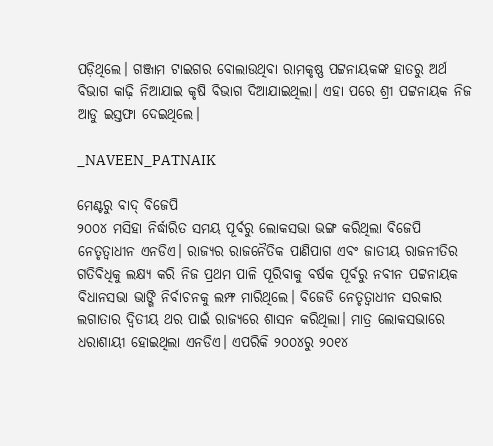ପଡ଼ିଥିଲେ। ଗଞ୍ଜାମ ଟାଇଗର ବୋଲାଉଥିବା ରାମକୃଷ୍ଣ ପଟ୍ଟନାୟକଙ୍କ ହାତରୁ ଅର୍ଥ ବିଭାଗ କାଢ଼ି ନିଆଯାଇ କୃଷି ବିଭାଗ ଦିଆଯାଇଥିଲା। ଏହା ପରେ ଶ୍ରୀ ପଟ୍ଟନାୟକ ନିଜ ଆଡୁ ଇସ୍ତଫା ଦେଇଥିଲେ।

_NAVEEN_PATNAIK

ମେଣ୍ଟରୁ ବାଦ୍ ବିଜେପି
୨୦୦୪ ମସିହା ନିର୍ଦ୍ଧାରିତ ସମୟ ପୂର୍ବରୁ ଲୋକସଭା ଭଙ୍ଗ କରିଥିଲା ବିଜେପି ନେତୃତ୍ୱାଧୀନ ଏନଡିଏ। ରାଜ୍ୟର ରାଜନୈତିକ ପାଣିପାଗ ଏବଂ ଜାତୀୟ ରାଜନୀତିର ଗତିବିଧିକୁ ଲକ୍ଷ୍ୟ କରି ନିଜ ପ୍ରଥମ ପାଳି ପୂରିବାକୁ ବର୍ଷକ ପୂର୍ବରୁ ନବୀନ ପଟ୍ଟନାୟକ ବିଧାନସଭା ଭାଙ୍ଗି ନିର୍ବାଚନକୁ ଲମ୍ଫ ମାରିଥିଲେ। ବିଜେଡି ନେତୃତ୍ୱାଧୀନ ସରକାର ଲଗାତାର ଦ୍ୱିତୀୟ ଥର ପାଇଁ ରାଜ୍ୟରେ ଶାସନ କରିଥିଲା। ମାତ୍ର ଲୋକସଭାରେ ଧରାଶାୟୀ ହୋଇଥିଲା ଏନଡିଏ। ଏପରିକି ୨୦୦୪ରୁ ୨୦୧୪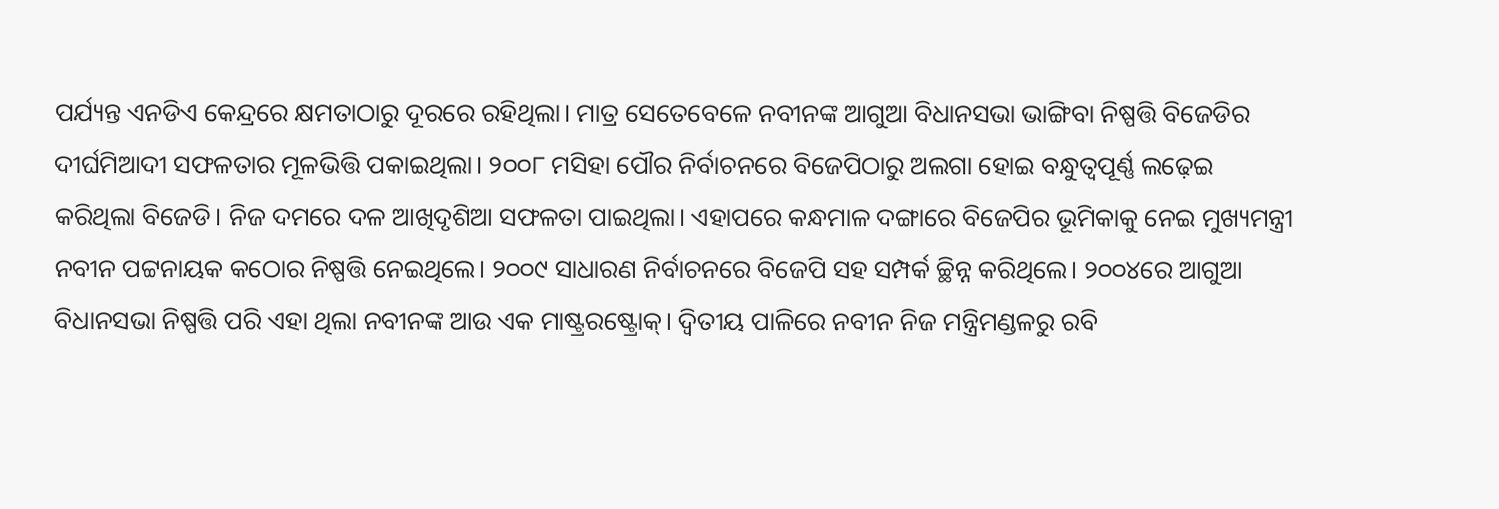ପର୍ଯ୍ୟନ୍ତ ଏନଡିଏ କେନ୍ଦ୍ରରେ କ୍ଷମତାଠାରୁ ଦୂରରେ ରହିଥିଲା। ମାତ୍ର ସେତେବେଳେ ନବୀନଙ୍କ ଆଗୁଆ ବିଧାନସଭା ଭାଙ୍ଗିବା ନିଷ୍ପତ୍ତି ବିଜେଡିର ଦୀର୍ଘମିଆଦୀ ସଫଳତାର ମୂଳଭିତ୍ତି ପକାଇଥିଲା। ୨୦୦୮ ମସିହା ପୌର ନିର୍ବାଚନରେ ବିଜେପିଠାରୁ ଅଲଗା ହୋଇ ବନ୍ଧୁତ୍ୱପୂର୍ଣ୍ଣ ଲଢ଼େଇ କରିଥିଲା ବିଜେଡି। ନିଜ ଦମରେ ଦଳ ଆଖିଦୃଶିଆ ସଫଳତା ପାଇଥିଲା। ଏହାପରେ କନ୍ଧମାଳ ଦଙ୍ଗାରେ ବିଜେପିର ଭୂମିକାକୁ ନେଇ ମୁଖ୍ୟମନ୍ତ୍ରୀ ନବୀନ ପଟ୍ଟନାୟକ କଠୋର ନିଷ୍ପତ୍ତି ନେଇଥିଲେ। ୨୦୦୯ ସାଧାରଣ ନିର୍ବାଚନରେ ବିଜେପି ସହ ସମ୍ପର୍କ ଚ୍ଛିନ୍ନ କରିଥିଲେ। ୨୦୦୪ରେ ଆଗୁଆ ବିଧାନସଭା ନିଷ୍ପତ୍ତି ପରି ଏହା ଥିଲା ନବୀନଙ୍କ ଆଉ ଏକ ମାଷ୍ଟ୍ରରଷ୍ଟ୍ରୋକ୍। ଦ୍ୱିତୀୟ ପାଳିରେ ନବୀନ ନିଜ ମନ୍ତ୍ରିମଣ୍ଡଳରୁ ରବି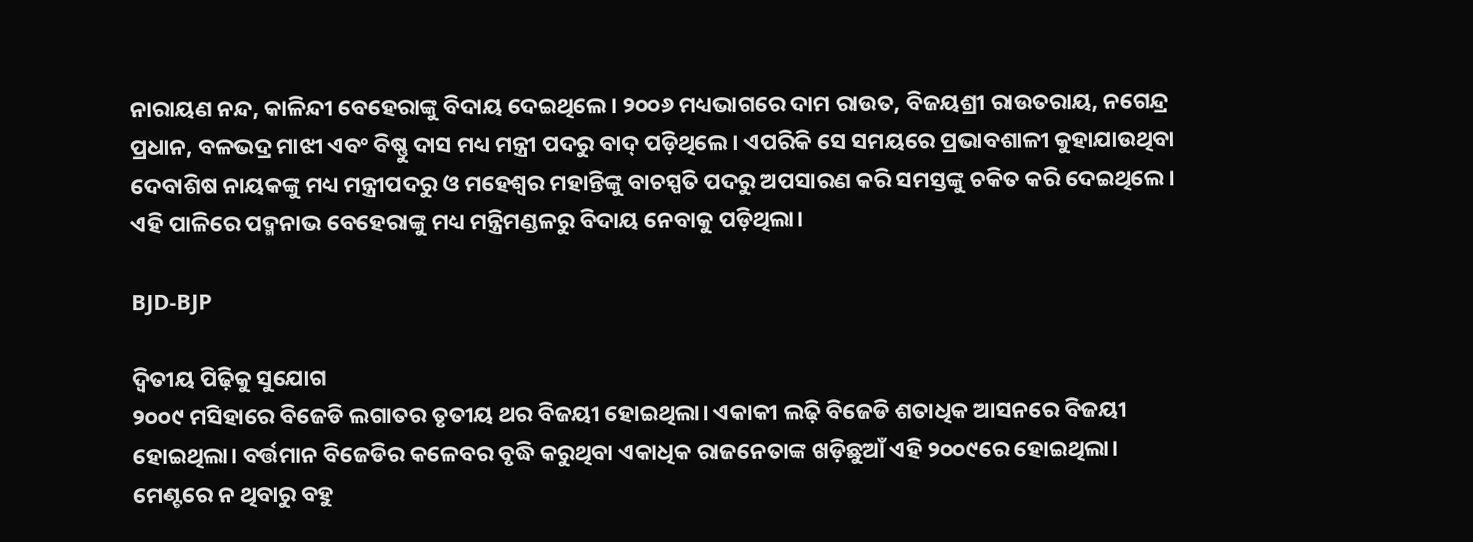ନାରାୟଣ ନନ୍ଦ, କାଳିନ୍ଦୀ ବେହେରାଙ୍କୁ ବିଦାୟ ଦେଇଥିଲେ। ୨୦୦୬ ମଧ୍ୟଭାଗରେ ଦାମ ରାଉତ, ବିଜୟଶ୍ରୀ ରାଉତରାୟ, ନଗେନ୍ଦ୍ର ପ୍ରଧାନ, ବଳଭଦ୍ର ମାଝୀ ଏବଂ ବିଷ୍ଣୁ ଦାସ ମଧ୍ୟ ମନ୍ତ୍ରୀ ପଦରୁ ବାଦ୍ ପଡ଼ିଥିଲେ। ଏପରିକି ସେ ସମୟରେ ପ୍ରଭାବଶାଳୀ କୁହାଯାଉଥିବା ଦେବାଶିଷ ନାୟକଙ୍କୁ ମଧ୍ୟ ମନ୍ତ୍ରୀପଦରୁ ଓ ମହେଶ୍ୱର ମହାନ୍ତିଙ୍କୁ ବାଚସ୍ପତି ପଦରୁ ଅପସାରଣ କରି ସମସ୍ତଙ୍କୁ ଚକିତ କରି ଦେଇଥିଲେ। ଏହି ପାଳିରେ ପଦ୍ମନାଭ ବେହେରାଙ୍କୁ ମଧ୍ୟ ମନ୍ତ୍ରିମଣ୍ଡଳରୁ ବିଦାୟ ନେବାକୁ ପଡ଼ିଥିଲା।

BJD-BJP

ଦ୍ୱିତୀୟ ପିଢ଼ିକୁ ସୁଯୋଗ
୨୦୦୯ ମସିହାରେ ବିଜେଡି ଲଗାତର ତୃତୀୟ ଥର ବିଜୟୀ ହୋଇଥିଲା। ଏକାକୀ ଲଢ଼ି ବିଜେଡି ଶତାଧିକ ଆସନରେ ବିଜୟୀ ହୋଇଥିଲା। ବର୍ତ୍ତମାନ ବିଜେଡିର କଳେବର ବୃଦ୍ଧି କରୁଥିବା ଏକାଧିକ ରାଜନେତାଙ୍କ ଖଡ଼ିଛୁଆଁ ଏହି ୨୦୦୯ରେ ହୋଇଥିଲା। ମେଣ୍ଟରେ ନ ଥିବାରୁ ବହୁ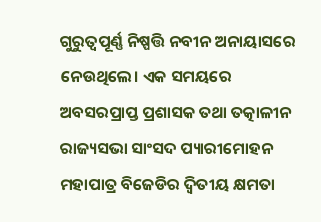ଗୁରୁତ୍ୱପୂର୍ଣ୍ଣ ନିଷ୍ପତ୍ତି ନବୀନ ଅନାୟାସରେ ନେଉଥିଲେ। ଏକ ସମୟରେ ଅବସରପ୍ରାପ୍ତ ପ୍ରଶାସକ ତଥା ତତ୍କାଳୀନ ରାଜ୍ୟସଭା ସାଂସଦ ପ୍ୟାରୀମୋହନ ମହାପାତ୍ର ବିଜେଡିର ଦ୍ୱିତୀୟ କ୍ଷମତା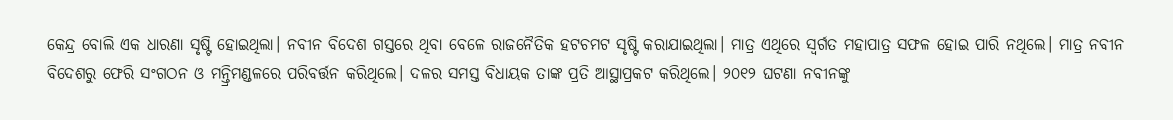କେନ୍ଦ୍ର ବୋଲି ଏକ ଧାରଣା ସୃଷ୍ଟି ହୋଇଥିଲା। ନବୀନ ବିଦେଶ ଗସ୍ତରେ ଥିବା ବେଳେ ରାଜନୈତିକ ହଟଚମଟ ସୃଷ୍ଟି କରାଯାଇଥିଲା। ମାତ୍ର ଏଥିରେ ସ୍ୱର୍ଗତ ମହାପାତ୍ର ସଫଳ ହୋଇ ପାରି ନଥିଲେ। ମାତ୍ର ନବୀନ ବିଦେଶରୁ ଫେରି ସଂଗଠନ ଓ ମନ୍ତ୍ରିମଣ୍ଡଳରେ ପରିବର୍ତ୍ତନ କରିଥିଲେ। ଦଳର ସମସ୍ତ ବିଧାୟକ ତାଙ୍କ ପ୍ରତି ଆସ୍ଥାପ୍ରକଟ କରିଥିଲେ। ୨୦୧୨ ଘଟଣା ନବୀନଙ୍କୁ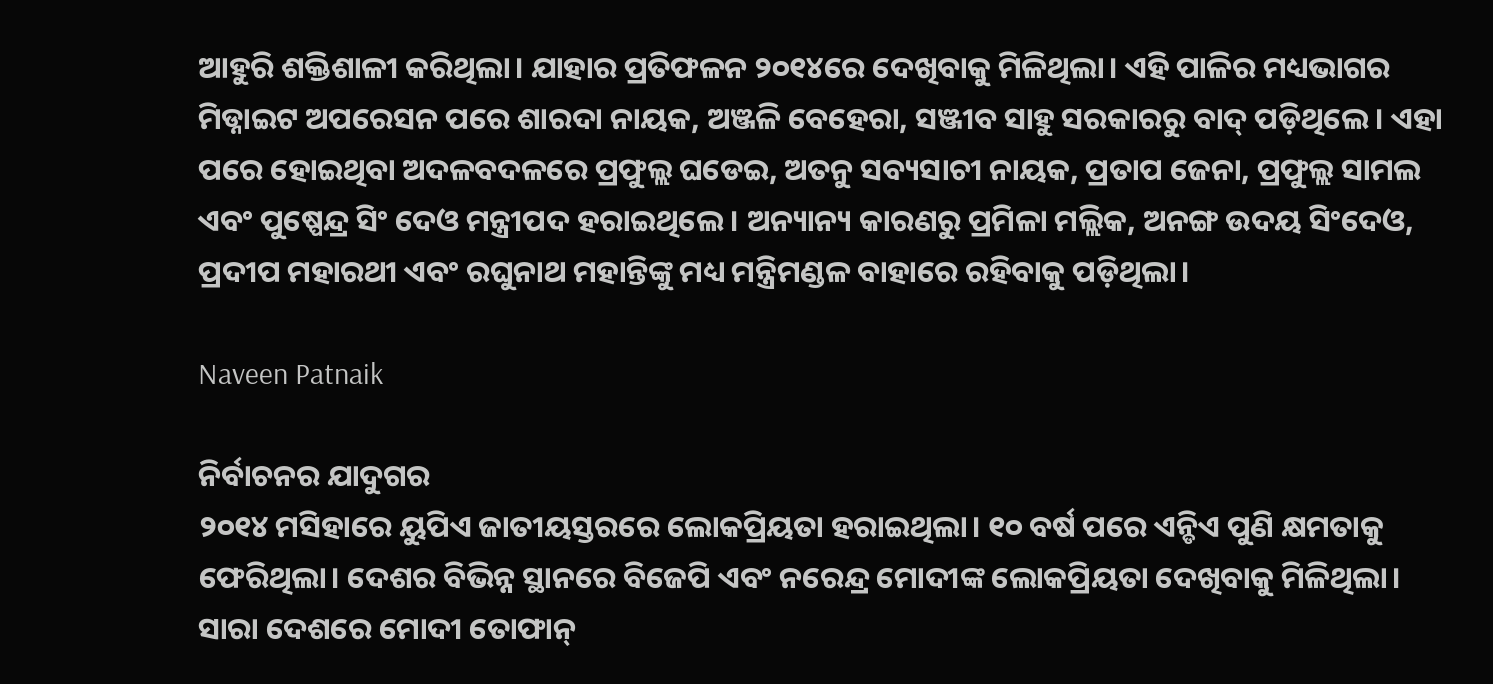ଆହୁରି ଶକ୍ତିଶାଳୀ କରିଥିଲା। ଯାହାର ପ୍ରତିଫଳନ ୨୦୧୪ରେ ଦେଖିବାକୁ ମିଳିଥିଲା। ଏହି ପାଳିର ମଧ୍ୟଭାଗର ମିଡ୍ନାଇଟ ଅପରେସନ ପରେ ଶାରଦା ନାୟକ, ଅଞ୍ଜଳି ବେହେରା, ସଞ୍ଜୀବ ସାହୁ ସରକାରରୁ ବାଦ୍ ପଡ଼ିଥିଲେ। ଏହା ପରେ ହୋଇଥିବା ଅଦଳବଦଳରେ ପ୍ରଫୁଲ୍ଲ ଘଡେଇ, ଅତନୁ ସବ୍ୟସାଚୀ ନାୟକ, ପ୍ରତାପ ଜେନା, ପ୍ରଫୁଲ୍ଲ ସାମଲ ଏବଂ ପୁଷ୍ପେନ୍ଦ୍ର ସିଂ ଦେଓ ମନ୍ତ୍ରୀପଦ ହରାଇଥିଲେ। ଅନ୍ୟାନ୍ୟ କାରଣରୁ ପ୍ରମିଳା ମଲ୍ଲିକ, ଅନଙ୍ଗ ଉଦୟ ସିଂଦେଓ, ପ୍ରଦୀପ ମହାରଥୀ ଏବଂ ରଘୁନାଥ ମହାନ୍ତିଙ୍କୁ ମଧ୍ୟ ମନ୍ତ୍ରିମଣ୍ଡଳ ବାହାରେ ରହିବାକୁ ପଡ଼ିଥିଲା।

Naveen Patnaik

ନିର୍ବାଚନର ଯାଦୁଗର
୨୦୧୪ ମସିହାରେ ୟୁପିଏ ଜାତୀୟସ୍ତରରେ ଲୋକପ୍ରିୟତା ହରାଇଥିଲା। ୧୦ ବର୍ଷ ପରେ ଏନ୍ଡିଏ ପୁଣି କ୍ଷମତାକୁ ଫେରିଥିଲା। ଦେଶର ବିଭିନ୍ନ ସ୍ଥାନରେ ବିଜେପି ଏବଂ ନରେନ୍ଦ୍ର ମୋଦୀଙ୍କ ଲୋକପ୍ରିୟତା ଦେଖିବାକୁ ମିଳିଥିଲା। ସାରା ଦେଶରେ ମୋଦୀ ତୋଫାନ୍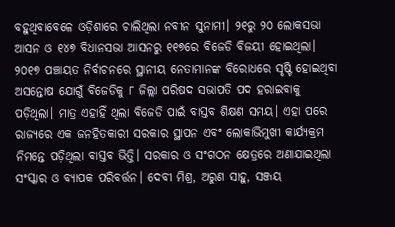ବହୁଥିବାବେଳେ ଓଡ଼ିଶାରେ ଚାଲିଥିଲା ନବୀନ ସୁନାମୀ। ୨୧ରୁ ୨୦ ଲୋକସଭା ଆସନ ଓ ୧୪୭ ବିଧାନସଭା ଆସନରୁ ୧୧୭ରେ ବିଜେଡି ବିଜୟୀ ହୋଇଥିଲା। ୨୦୧୭ ପଞ୍ଚାୟତ ନିର୍ବାଚନରେ ସ୍ଥାନୀୟ ନେତାମାନଙ୍କ ବିରୋଧରେ ସୃଷ୍ଟି ହୋଇଥିବା ଅସନ୍ତୋଷ ଯୋଗୁଁ ବିଜେଡିକୁ ୮ ଜିଲ୍ଲା ପରିଷଦ ସଭାପତି ପଦ ହରାଇବାକୁ ପଡ଼ିଥିଲା। ମାତ୍ର ଏହାହିଁ ଥିଲା ବିଜେଡି ପାଇଁ ବାସ୍ତବ ଶିକ୍ଷଣ ସମୟ। ଏହା ପରେ ରାଜ୍ୟରେ ଏକ ଜନହିତକାରୀ ସରକାର ସ୍ଥାପନ ଏବଂ ଲୋକାଭିମୁଖୀ କାର୍ଯ୍ୟକ୍ରମ ନିମନ୍ତେ ପଡ଼ିଥିଲା ବାସ୍ତବ ଭିତ୍ତି। ସରକାର ଓ ସଂଗଠନ କ୍ଷେତ୍ରରେ ଅଣାଯାଇଥିଲା ସଂସ୍କାର ଓ ବ୍ୟାପକ ପରିବର୍ତ୍ତନ। ଦେବୀ ମିଶ୍ର, ଅରୁଣ ସାହୁ, ସଞ୍ଜୟ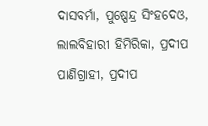ଦାସବର୍ମା, ପୁଷ୍ପେନ୍ଦ୍ର ସିଂହଦେଓ, ଲାଲବିହାରୀ ହିମିରିକା, ପ୍ରଦୀପ ପାଣିଗ୍ରାହୀ, ପ୍ରଦୀପ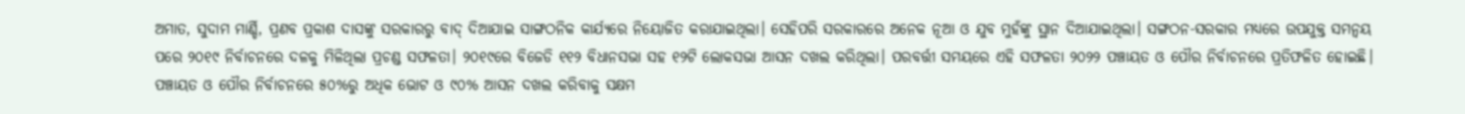ଅମାତ, ସୁଦାମ ମାର୍ଣ୍ଡି, ପ୍ରଣବ ପ୍ରକାଶ ଦାସଙ୍କୁ ସରକାରରୁ ବାଦ୍ ଦିଆଯାଇ ସାଙ୍ଗଠନିକ କାର୍ଯ୍ୟରେ ନିୟୋଜିତ କରାଯାଇଥିଲା। ସେହିପରି ସରକାରରେ ଅନେକ ନୂଆ ଓ ଯୁବ ମୁହଁଙ୍କୁ ସ୍ଥାନ ଦିଆଯାଇଥିଲା। ସଙ୍ଗଠନ-ସରକାର ମଧ୍ୟରେ ଉପଯୁକ୍ତ ସମନ୍ୱୟ ପରେ ୨୦୧୯ ନିର୍ବାଚନରେ ଦଳକୁ ମିଳିଥିଲା ପ୍ରଚଣ୍ଡ ସଫଳତା। ୨୦୧୯ରେ ବିଜେଡି ୧୧୨ ବିଧାନସଭା ସହ ୧୨ଟି ଲୋକସଭା ଆସନ ଦଖଲ କରିଥିଲା। ପରବର୍ତ୍ତୀ ସମୟରେ ଏହି ସଫଳତା ୨୦୨୨ ପଞ୍ଚାୟତ ଓ ପୌର ନିର୍ବାଚନରେ ପ୍ରତିଫଳିତ ହୋଇଛି। ପଞ୍ଚାୟତ ଓ ପୌର ନିର୍ବାଚନରେ ୫୦%ରୁ ଅଧିକ ଭୋଟ ଓ ୯୦% ଆସନ ଦଖଲ କରିବାକୁ ସକ୍ଷମ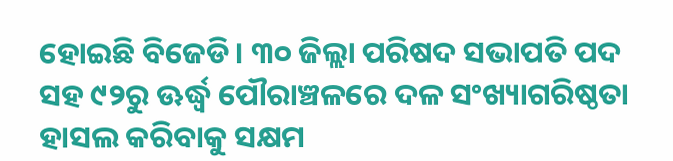ହୋଇଛି ବିଜେଡି। ୩୦ ଜିଲ୍ଲା ପରିଷଦ ସଭାପତି ପଦ ସହ ୯୨ରୁ ଊର୍ଦ୍ଧ୍ବ ପୌରାଞ୍ଚଳରେ ଦଳ ସଂଖ୍ୟାଗରିଷ୍ଠତା ହାସଲ କରିବାକୁ ସକ୍ଷମ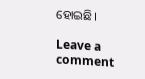ହୋଇଛି।

Leave a comment